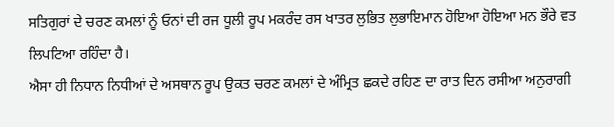ਸਤਿਗੁਰਾਂ ਦੇ ਚਰਣ ਕਮਲਾਂ ਨੂੰ ਓਨਾਂ ਦੀ ਰਜ ਧੂਲੀ ਰੂਪ ਮਕਰੰਦ ਰਸ ਖਾਤਰ ਲੁਭਿਤ ਲੁਭਾਇਮਾਨ ਹੋਇਆ ਹੋਇਆ ਮਨ ਭੌਰੇ ਵਤ ਲਿਪਟਿਆ ਰਹਿੰਦਾ ਹੈ।
ਐਸਾ ਹੀ ਨਿਧਾਨ ਨਿਧੀਆਂ ਦੇ ਅਸਥਾਨ ਰੂਪ ਉਕਤ ਚਰਣ ਕਮਲਾਂ ਦੇ ਅੰਮ੍ਰਿਤ ਛਕਦੇ ਰਹਿਣ ਦਾ ਰਾਤ ਦਿਨ ਰਸੀਆ ਅਨੁਰਾਗੀ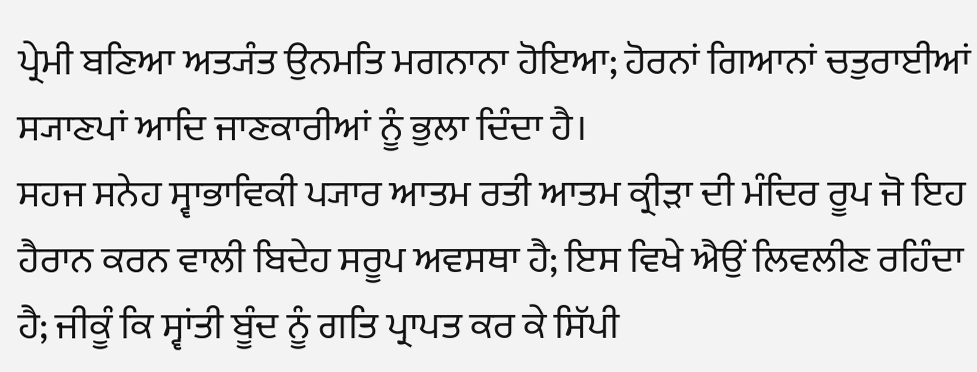ਪ੍ਰੇਮੀ ਬਣਿਆ ਅਤ੍ਯੰਤ ਉਨਮਤਿ ਮਗਨਾਨਾ ਹੋਇਆ; ਹੋਰਨਾਂ ਗਿਆਨਾਂ ਚਤੁਰਾਈਆਂ ਸ੍ਯਾਣਪਾਂ ਆਦਿ ਜਾਣਕਾਰੀਆਂ ਨੂੰ ਭੁਲਾ ਦਿੰਦਾ ਹੈ।
ਸਹਜ ਸਨੇਹ ਸ੍ਵਾਭਾਵਿਕੀ ਪ੍ਯਾਰ ਆਤਮ ਰਤੀ ਆਤਮ ਕ੍ਰੀੜਾ ਦੀ ਮੰਦਿਰ ਰੂਪ ਜੋ ਇਹ ਹੈਰਾਨ ਕਰਨ ਵਾਲੀ ਬਿਦੇਹ ਸਰੂਪ ਅਵਸਥਾ ਹੈ; ਇਸ ਵਿਖੇ ਐਉਂ ਲਿਵਲੀਣ ਰਹਿੰਦਾ ਹੈ; ਜੀਕੂੰ ਕਿ ਸ੍ਵਾਂਤੀ ਬੂੰਦ ਨੂੰ ਗਤਿ ਪ੍ਰਾਪਤ ਕਰ ਕੇ ਸਿੱਪੀ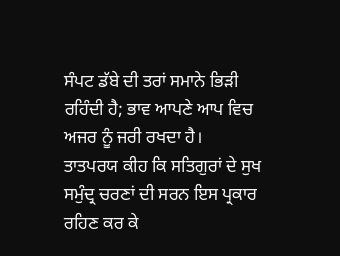ਸੰਪਟ ਡੱਬੇ ਦੀ ਤਰਾਂ ਸਮਾਨੇ ਭਿੜੀ ਰਹਿੰਦੀ ਹੈ; ਭਾਵ ਆਪਣੇ ਆਪ ਵਿਚ ਅਜਰ ਨੂੰ ਜਰੀ ਰਖਦਾ ਹੈ।
ਤਾਤਪਰਯ ਕੀਹ ਕਿ ਸਤਿਗੁਰਾਂ ਦੇ ਸੁਖ ਸਮੁੰਦ੍ਰ ਚਰਣਾਂ ਦੀ ਸਰਨ ਇਸ ਪ੍ਰਕਾਰ ਰਹਿਣ ਕਰ ਕੇ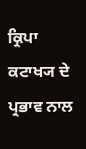ਕ੍ਰਿਪਾ ਕਟਾਖ੍ਯ ਦੇ ਪ੍ਰਭਾਵ ਨਾਲ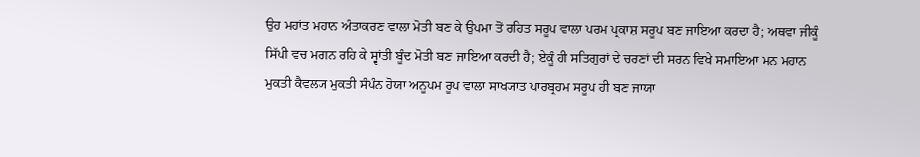ਉਹ ਮਹਾਂਤ ਮਹਾਨ ਅੰਤਾਕਰਣ ਵਾਲਾ ਮੋਤੀ ਬਣ ਕੇ ਉਪਮਾ ਤੋਂ ਰਹਿਤ ਸਰੂਪ ਵਾਲਾ ਪਰਮ ਪ੍ਰਕਾਸ਼ ਸਰੂਪ ਬਣ ਜਾਇਆ ਕਰਦਾ ਹੈ; ਅਥਵਾ ਜੀਕੂੰ ਸਿੱਪੀ ਵਚ ਮਗਨ ਰਹਿ ਕੇ ਸ੍ਵਾਂਤੀ ਬੂੰਦ ਮੋਤੀ ਬਣ ਜਾਇਆ ਕਰਦੀ ਹੈ; ਏਕੂੰ ਹੀ ਸਤਿਗੁਰਾਂ ਦੇ ਚਰਣਾਂ ਦੀ ਸਰਨ ਵਿਖੇ ਸਮਾਇਆ ਮਨ ਮਹਾਨ ਮੁਕਤੀ ਕੈਵਲ੍ਯ ਮੁਕਤੀ ਸੰਪੰਨ ਹੋਯਾ ਅਨੂਪਮ ਰੂਪ ਵਾਲਾ ਸਾਖ੍ਯਾਤ ਪਾਰਬ੍ਰਹਮ ਸਰੂਪ ਹੀ ਬਣ ਜਾਯਾ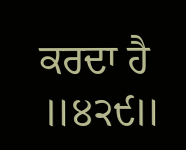ਕਰਦਾ ਹੈ ॥੪੨੯॥